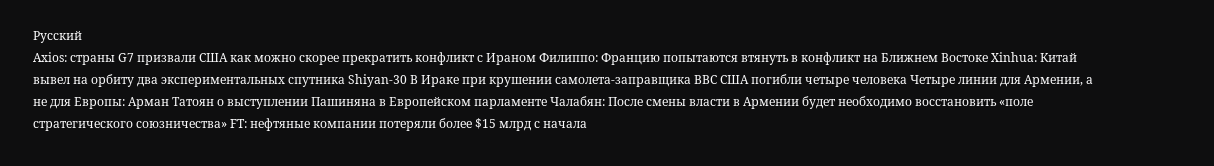Русский
Axios: страны G7 призвали США как можно скорее прекратить конфликт с Ираном Филиппо: Францию попытаются втянуть в конфликт на Ближнем Востоке Xinhua: Китай вывел на орбиту два экспериментальных спутника Shiyan-30 В Ираке при крушении самолета-заправщика ВВС США погибли четыре человека Четыре линии для Армении, а не для Европы: Арман Татоян о выступлении Пашиняна в Европейском парламенте Чалабян: После смены власти в Армении будет необходимо восстановить «поле стратегического союзничества» FT: нефтяные компании потеряли более $15 млрд с начала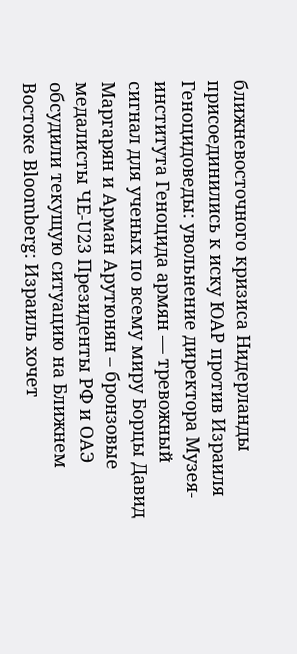ближневосточного кризиса Нидерланды присоединились к иску ЮАР против Израиля Геноцидоведы: увольнение директора Музея-института Геноцида армян — тревожный сигнал для ученых по всему миру Борцы Давид Маргарян и Арман Арутюнян – бронзовые медалисты ЧЕ‑U23 Президенты РФ и ОАЭ обсудили текущую ситуацию на Ближнем Востоке Bloomberg: Израиль хочет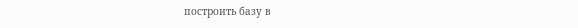построить базу в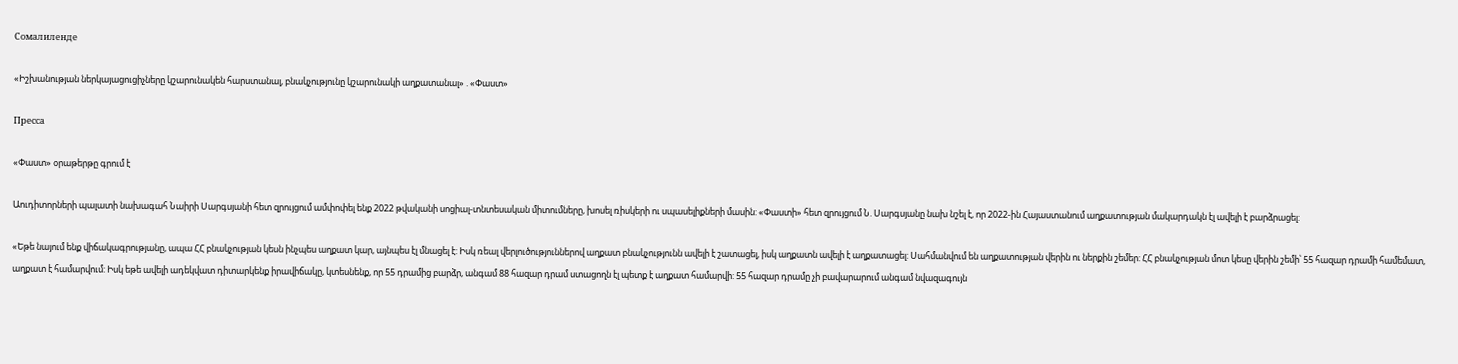Сомалиленде

«Իշխանության ներկայացուցիչները կշարունակեն հարստանալ, բնակչությունը կշարունակի աղքատանալ» . «Փաստ»

Пресса

«Փաստ» օրաթերթը գրում է

Աուդիտորների պալատի նախագահ Նաիրի Սարգսյանի հետ զրույցում ամփոփել ենք 2022 թվականի սոցիալ-տնտեսական միտումները, խոսել ռիսկերի ու սպասելիքների մասին: «Փաստի» հետ զրույցում Ն. Սարգսյանը նախ նշել է, որ 2022-ին Հայաստանում աղքատության մակարդակն էլ ավելի է բարձրացել:

«Եթե նայում ենք վիճակագրությանը, ապա ՀՀ բնակչության կեսն ինչպես աղքատ կար, այնպես էլ մնացել է: Իսկ ռեալ վերլուծություններով աղքատ բնակչությունն ավելի է շատացել, իսկ աղքատն ավելի է աղքատացել: Սահմանվում են աղքատության վերին ու ներքին շեմեր: ՀՀ բնակչության մոտ կեսը վերին շեմի՝ 55 հազար դրամի համեմատ, աղքատ է համարվում: Իսկ եթե ավելի ադեկվատ դիտարկենք իրավիճակը, կտեսնենք, որ 55 դրամից բարձր, անգամ 88 հազար դրամ ստացողն էլ պետք է աղքատ համարվի: 55 հազար դրամը չի բավարարում անգամ նվազագույն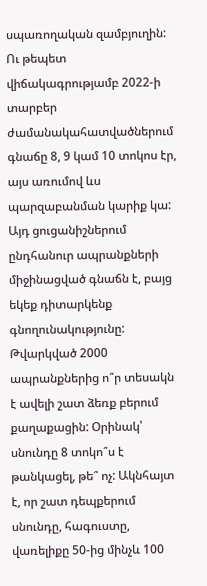սպառողական զամբյուղին: Ու թեպետ վիճակագրությամբ 2022-ի տարբեր ժամանակահատվածներում գնաճը 8, 9 կամ 10 տոկոս էր, այս առումով ևս պարզաբանման կարիք կա: Այդ ցուցանիշներում ընդհանուր ապրանքների միջինացված գնաճն է, բայց եկեք դիտարկենք գնողունակությունը: Թվարկված 2000 ապրանքներից ո՞ր տեսակն է ավելի շատ ձեռք բերում քաղաքացին: Օրինակ՝ սնունդը 8 տոկո՞ս է թանկացել, թե՞ ոչ: Ակնհայտ է, որ շատ դեպքերում սնունդը, հագուստը, վառելիքը 50-ից մինչև 100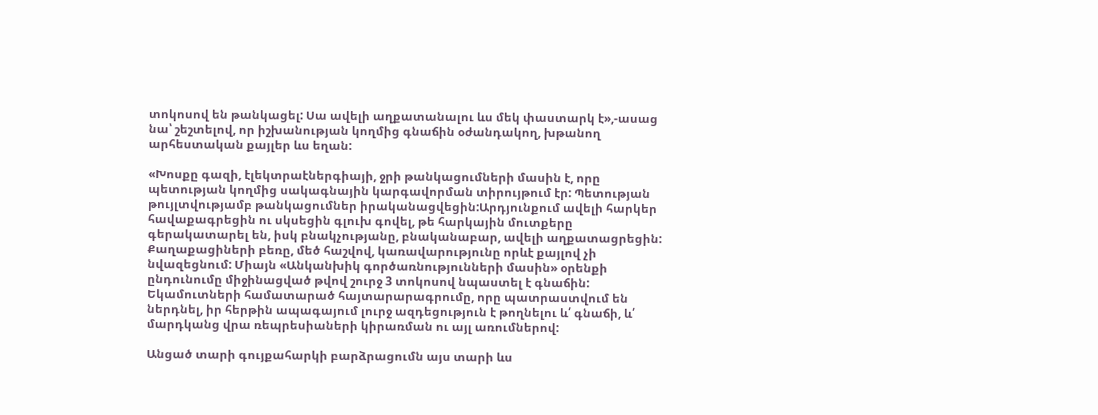տոկոսով են թանկացել: Սա ավելի աղքատանալու ևս մեկ փաստարկ է»,-ասաց նա՝ շեշտելով, որ իշխանության կողմից գնաճին օժանդակող, խթանող արհեստական քայլեր ևս եղան:

«Խոսքը գազի, էլեկտրաէներգիայի, ջրի թանկացումների մասին է, որը պետության կողմից սակագնային կարգավորման տիրույթում էր: Պետության թույլտվությամբ թանկացումներ իրականացվեցին:Արդյունքում ավելի հարկեր հավաքագրեցին ու սկսեցին գլուխ գովել, թե հարկային մուտքերը գերակատարել են, իսկ բնակչությանը, բնականաբար, ավելի աղքատացրեցին: Քաղաքացիների բեռը, մեծ հաշվով, կառավարությունը որևէ քայլով չի նվազեցնում: Միայն «Անկանխիկ գործառնությունների մասին» օրենքի ընդունումը միջինացված թվով շուրջ 3 տոկոսով նպաստել է գնաճին: Եկամուտների համատարած հայտարարագրումը, որը պատրաստվում են ներդնել, իր հերթին ապագայում լուրջ ազդեցություն է թողնելու և՛ գնաճի, և՛ մարդկանց վրա ռեպրեսիաների կիրառման ու այլ առումներով:

Անցած տարի գույքահարկի բարձրացումն այս տարի ևս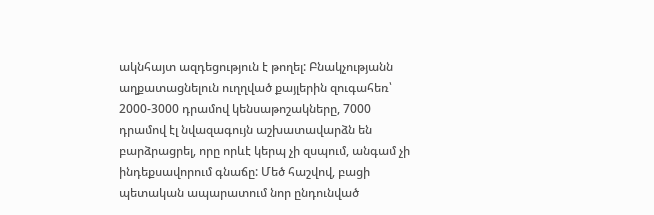ակնհայտ ազդեցություն է թողել: Բնակչությանն աղքատացնելուն ուղղված քայլերին զուգահեռ՝ 2000-3000 դրամով կենսաթոշակները, 7000 դրամով էլ նվազագույն աշխատավարձն են բարձրացրել, որը որևէ կերպ չի զսպում, անգամ չի ինդեքսավորում գնաճը: Մեծ հաշվով, բացի պետական ապարատում նոր ընդունված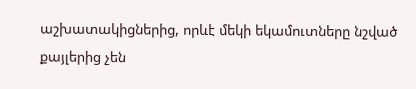աշխատակիցներից, որևէ մեկի եկամուտները նշված քայլերից չեն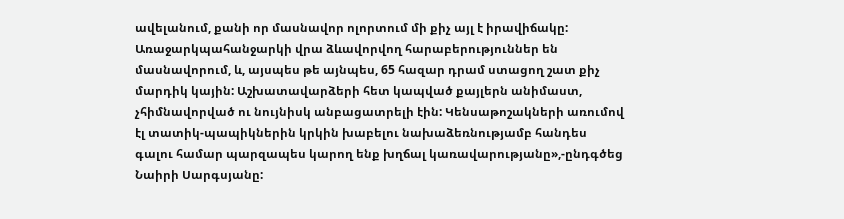ավելանում, քանի որ մասնավոր ոլորտում մի քիչ այլ է իրավիճակը: Առաջարկպահանջարկի վրա ձևավորվող հարաբերություններ են մասնավորում, և, այսպես թե այնպես, 65 հազար դրամ ստացող շատ քիչ մարդիկ կային: Աշխատավարձերի հետ կապված քայլերն անիմաստ, չհիմնավորված ու նույնիսկ անբացատրելի էին: Կենսաթոշակների առումով էլ տատիկ-պապիկներին կրկին խաբելու նախաձեռնությամբ հանդես գալու համար պարզապես կարող ենք խղճալ կառավարությանը»,-ընդգծեց Նաիրի Սարգսյանը: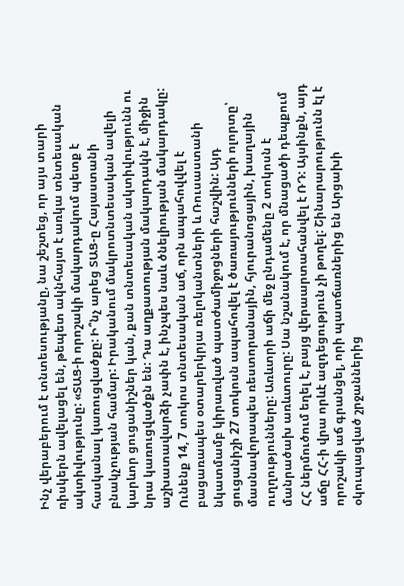Ինչ վերաբերում է տնտեսությանը, նա շեշտեց, որ այս տարի ռիսկերն ավելացել են, թեպետ ակնհայտ է առկա տնտեսական ակտիվությունը: «ՏԱՑ-ի որոշակի մակարդակում պետք է հասկանալ կառուցվածքը: Ի՞նչ արեց ՏԱՑ-ը Հայաստանի բնակչության համար: Իրականում մակրոտնտեսական ավելի կարևոր ցուցանիշներ կան, քան տնտեսական ակտիվությունն ու նրա կառուցվածքն են: Դա աղքատության մակարդակն է, միջին աշխատավարձի չափն է, ինչպես նաև ծնելիության մակարդակը: Ունենք 14, 7 տոկոս տնտեսական աճ, որն ապահովվել է բացառապես օտարերկրյա ռելոկանտների և Ռուսաստանի նկատմամբ կիրառված պատժամիջոցների հաշվին: Այդ ցուցանիշի 27 տոկոսն ապահովել է ծառայությունների ոլորտը՝ մասնավորապես ռեստորանային, հյուրանոցային, խաղային ուղղությունները: Առևտրի աճի մեջ ընդամենը 2 տոկոսն է մանրածախ առևտուրը: Սա նշանակում է, որ մնացածի դեպքում ՀՀ ներմուծում եղել է, բայց վերաարտահանվել է ՌԴ: Այսինքն, այդ աճը ՀՀ-ի վրա որևէ ազդեցություն չի թողել: Շինարարությունն էլ է որոշակի աճ գրանցել, որի պատճառներից են Արցախի օկուպացված շրջաններից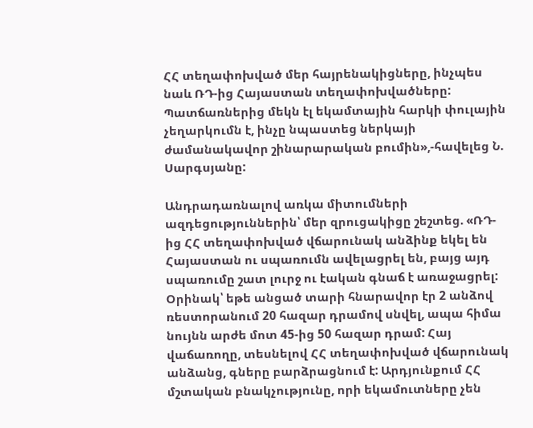ՀՀ տեղափոխված մեր հայրենակիցները, ինչպես նաև ՌԴ-ից Հայաստան տեղափոխվածները: Պատճառներից մեկն էլ եկամտային հարկի փուլային չեղարկումն է, ինչը նպաստեց ներկայի ժամանակավոր շինարարական բումին»,-հավելեց Ն. Սարգսյանը:

Անդրադառնալով առկա միտումների ազդեցություններին՝ մեր զրուցակիցը շեշտեց. «ՌԴ-ից ՀՀ տեղափոխված վճարունակ անձինք եկել են Հայաստան ու սպառումն ավելացրել են, բայց այդ սպառումը շատ լուրջ ու էական գնաճ է առաջացրել: Օրինակ՝ եթե անցած տարի հնարավոր էր 2 անձով ռեստորանում 20 հազար դրամով սնվել, ապա հիմա նույնն արժե մոտ 45-ից 50 հազար դրամ: Հայ վաճառողը, տեսնելով ՀՀ տեղափոխված վճարունակ անձանց, գները բարձրացնում է: Արդյունքում ՀՀ մշտական բնակչությունը, որի եկամուտները չեն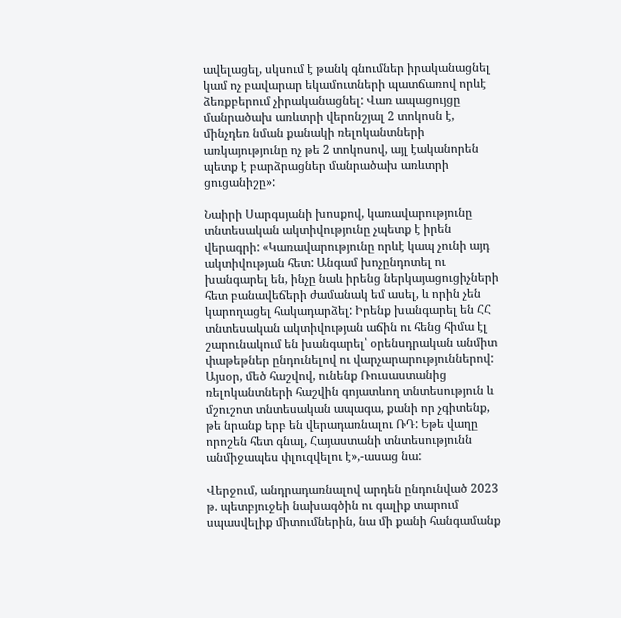ավելացել, սկսում է թանկ գնումներ իրականացնել կամ ոչ բավարար եկամուտների պատճառով որևէ ձեռքբերում չիրականացնել: Վառ ապացույցը մանրածախ առևտրի վերոնշյալ 2 տոկոսն է, մինչդեռ նման քանակի ռելոկանտների առկայությունը ոչ թե 2 տոկոսով, այլ էականորեն պետք է բարձրացներ մանրածախ առևտրի ցուցանիշը»:

Նաիրի Սարգսյանի խոսքով, կառավարությունը տնտեսական ակտիվությունը չպետք է իրեն վերագրի: «Կառավարությունը որևէ կապ չունի այդ ակտիվության հետ: Անգամ խոչընդոտել ու խանգարել են, ինչը նաև իրենց ներկայացուցիչների հետ բանավեճերի ժամանակ եմ ասել, և որին չեն կարողացել հակադարձել: Իրենք խանգարել են ՀՀ տնտեսական ակտիվության աճին ու հենց հիմա էլ շարունակում են խանգարել՝ օրենսդրական անմիտ փաթեթներ ընդունելով ու վարչարարություններով: Այսօր, մեծ հաշվով, ունենք Ռուսաստանից ռելոկանտների հաշվին գոյատևող տնտեսություն և մշուշոտ տնտեսական ապագա, քանի որ չգիտենք, թե նրանք երբ են վերադառնալու ՌԴ: Եթե վաղը որոշեն հետ գնալ, Հայաստանի տնտեսությունն անմիջապես փլուզվելու է»,-ասաց նա:

Վերջում, անդրադառնալով արդեն ընդունված 2023 թ. պետբյուջեի նախագծին ու գալիք տարում սպասվելիք միտումներին, նա մի քանի հանգամանք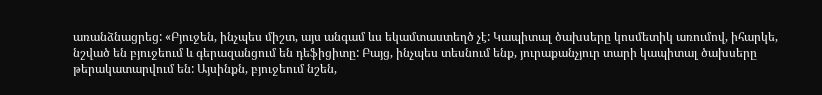առանձնացրեց: «Բյուջեն, ինչպես միշտ, այս անգամ ևս եկամտաստեղծ չէ: Կապիտալ ծախսերը կոսմետիկ առումով, իհարկե, նշված են բյուջեում և գերազանցում են դեֆիցիտը: Բայց, ինչպես տեսնում ենք, յուրաքանչյուր տարի կապիտալ ծախսերը թերակատարվում են: Այսինքն, բյուջեում նշեն,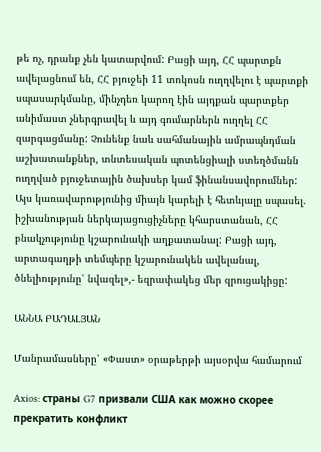թե ոչ, դրանք չեն կատարվում: Բացի այդ, ՀՀ պարտքն ավելացնում են, ՀՀ բյուջեի 11 տոկոսն ուղղվելու է պարտքի սպասարկմանը, մինչդեռ կարող էին այդքան պարտքեր անիմաստ չներգրավել և այդ գումարներն ուղղել ՀՀ զարգացմանը: Չունենք նաև սահմանային ամրապնդման աշխատանքներ, տնտեսական պոտենցիալի ստեղծմանն ուղղված բյուջետային ծախսեր կամ ֆինանսավորումներ: Այս կառավարությունից միայն կարելի է հետևյալը սպասել. իշխանության ներկայացուցիչները կհարստանան, ՀՀ բնակչությունը կշարունակի աղքատանալ: Բացի այդ, արտագաղթի տեմպերը կշարունակեն ավելանալ, ծնելիությունը՝ նվազել»,- եզրափակեց մեր զրուցակիցը:

ԱՆՆԱ ԲԱԴԱԼՅԱՆ

Մանրամասները՝ «Փաստ» օրաթերթի այսօրվա համարում

Axios: страны G7 призвали США как можно скорее прекратить конфликт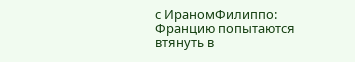с ИраномФилиппо: Францию попытаются втянуть в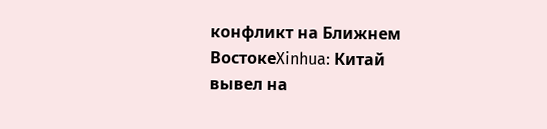конфликт на Ближнем ВостокеXinhua: Китай вывел на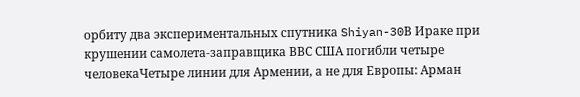орбиту два экспериментальных спутника Shiyan-30В Ираке при крушении самолета-заправщика ВВС США погибли четыре человекаЧетыре линии для Армении, а не для Европы: Арман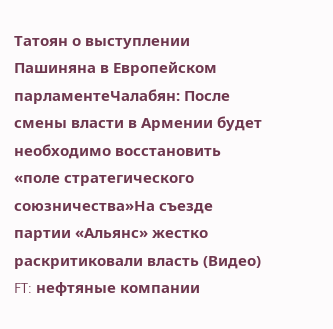Татоян о выступлении Пашиняна в Европейском парламентеЧалабян: После смены власти в Армении будет необходимо восстановить «поле стратегического союзничества»На съезде партии «Альянс» жестко раскритиковали власть (Видео) FT: нефтяные компании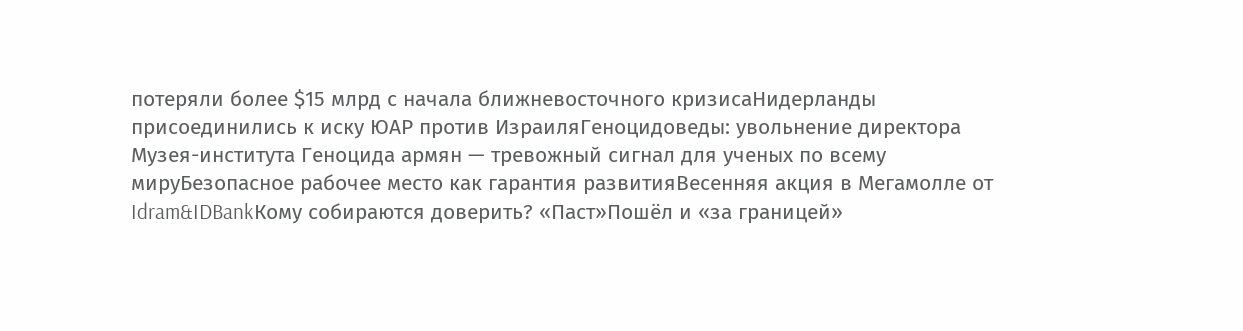потеряли более $15 млрд с начала ближневосточного кризисаНидерланды присоединились к иску ЮАР против ИзраиляГеноцидоведы: увольнение директора Музея-института Геноцида армян — тревожный сигнал для ученых по всему мируБезопасное рабочее место как гарантия развитияВесенняя акция в Мегамолле от Idram&IDBankКому собираются доверить? «Паст»Пошёл и «за границей»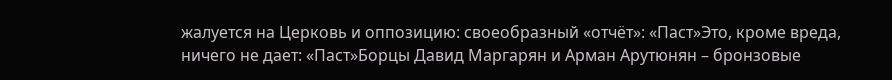жалуется на Церковь и оппозицию: своеобразный «отчёт»: «Паст»Это, кроме вреда, ничего не дает: «Паст»Борцы Давид Маргарян и Арман Арутюнян – бронзовые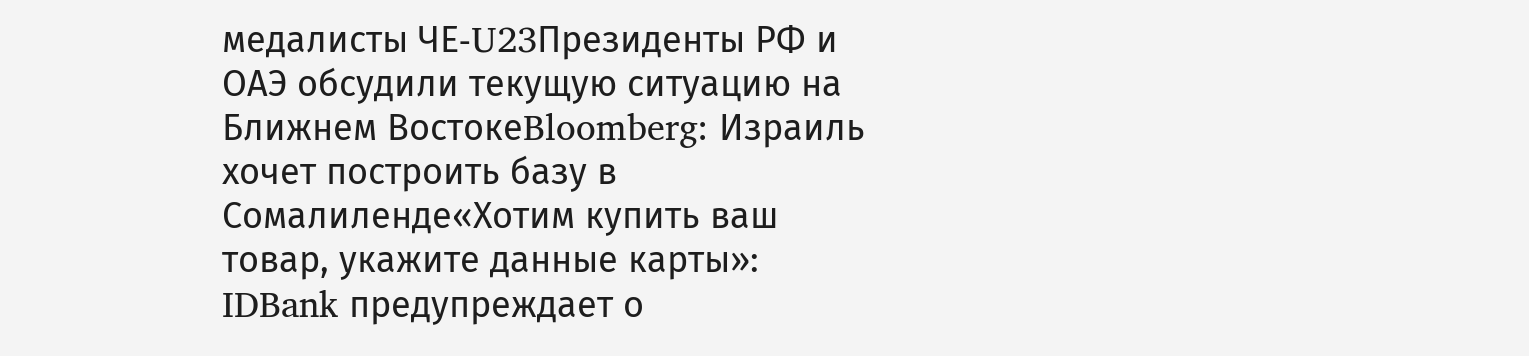медалисты ЧЕ‑U23Президенты РФ и ОАЭ обсудили текущую ситуацию на Ближнем ВостокеBloomberg: Израиль хочет построить базу в Сомалиленде«Хотим купить ваш товар, укажите данные карты»: IDBank предупреждает о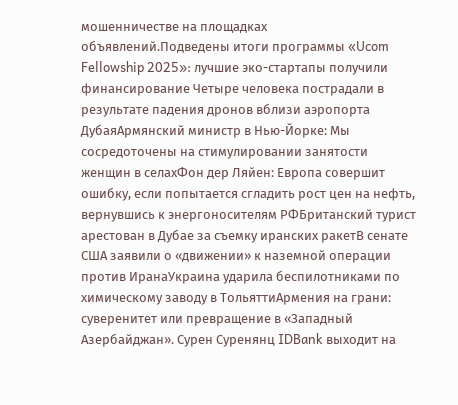мошенничестве на площадках объявлений.Подведены итоги программы «Ucom Fellowship 2025»: лучшие эко-стартапы получили финансирование Четыре человека пострадали в результате падения дронов вблизи аэропорта ДубаяАрмянский министр в Нью-Йорке: Мы сосредоточены на стимулировании занятости женщин в селахФон дер Ляйен: Европа совершит ошибку, если попытается сгладить рост цен на нефть, вернувшись к энергоносителям РФБританский турист арестован в Дубае за съемку иранских ракетВ сенате США заявили о «движении» к наземной операции против ИранаУкраина ударила беспилотниками по химическому заводу в ТольяттиАрмения на грани: суверенитет или превращение в «Западный Азербайджан». Сурен Суренянц IDBank выходит на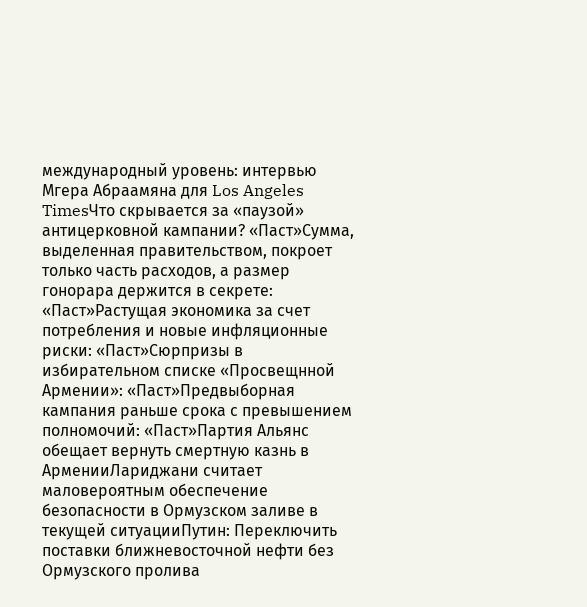международный уровень: интервью Мгера Абраамяна для Los Angeles TimesЧто скрывается за «паузой» антицерковной кампании? «Паст»Сумма, выделенная правительством, покроет только часть расходов, а размер гонорара держится в секрете: «Паст»Растущая экономика за счет потребления и новые инфляционные риски: «Паст»Сюрпризы в избирательном списке «Просвещнной Армении»: «Паст»Предвыборная кампания раньше срока с превышением полномочий: «Паст»Партия Альянс обещает вернуть смертную казнь в АрменииЛариджани считает маловероятным обеспечение безопасности в Ормузском заливе в текущей ситуацииПутин: Переключить поставки ближневосточной нефти без Ормузского пролива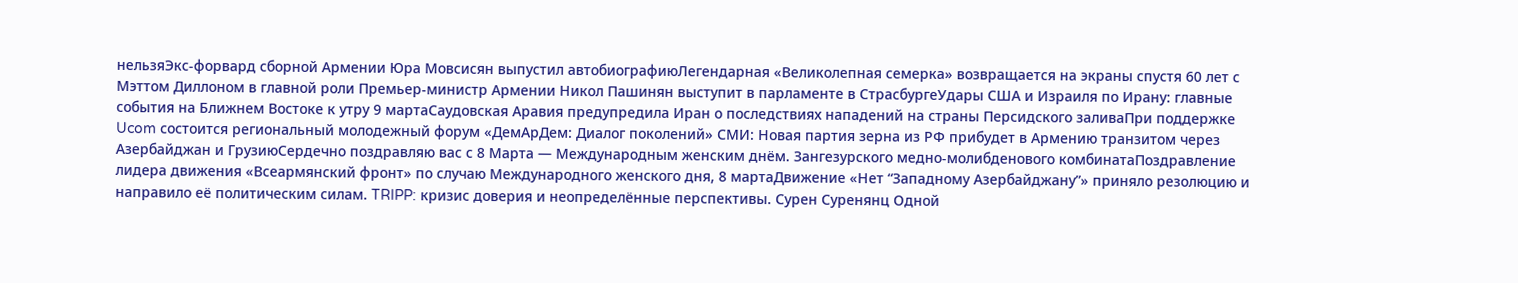нельзяЭкс-форвард сборной Армении Юра Мовсисян выпустил автобиографиюЛегендарная «Великолепная семерка» возвращается на экраны спустя 60 лет с Мэттом Диллоном в главной роли Премьер-министр Армении Никол Пашинян выступит в парламенте в СтрасбургеУдары США и Израиля по Ирану: главные события на Ближнем Востоке к утру 9 мартаСаудовская Аравия предупредила Иран о последствиях нападений на страны Персидского заливаПри поддержке Ucom состоится региональный молодежный форум «ДемАрДем: Диалог поколений» СМИ: Новая партия зерна из РФ прибудет в Армению транзитом через Азербайджан и ГрузиюСердечно поздравляю вас с 8 Марта — Международным женским днём. Зангезурского медно-молибденового комбинатаПоздравление лидера движения «Всеармянский фронт» по случаю Международного женского дня, 8 мартаДвижение «Нет “Западному Азербайджану”» приняло резолюцию и направило её политическим силам. TRIPP: кризис доверия и неопределённые перспективы. Сурен Суренянц Одной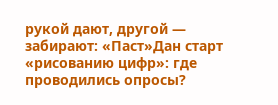рукой дают, другой — забирают: «Паст»Дан старт «рисованию цифр»: где проводились опросы?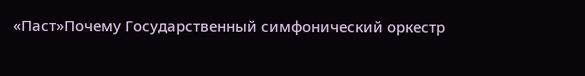«Паст»Почему Государственный симфонический оркестр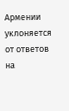Армении уклоняется от ответов на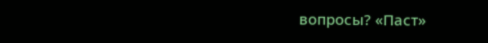вопросы? «Паст»